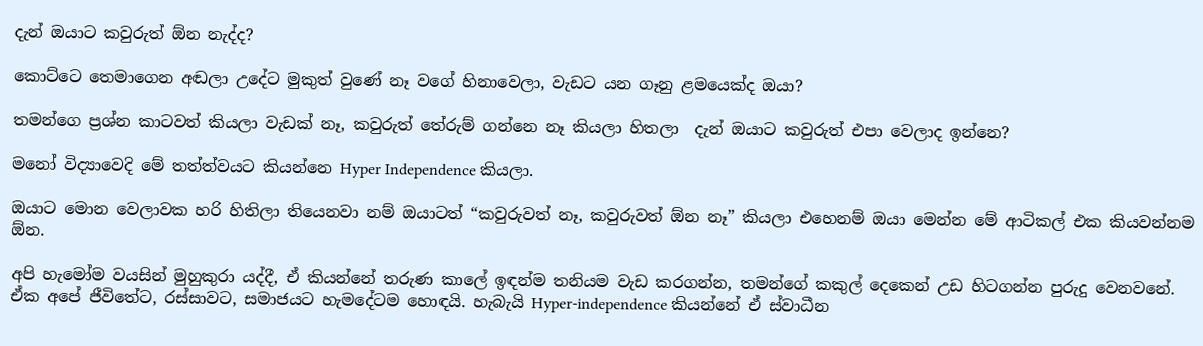දැන් ඔයාට කවුරුත් ඕන නැද්ද?

කොට්ටෙ තෙමාගෙන අඬලා උදේට මුකුත් වුණේ නෑ වගේ හිනාවෙලා, වැඩට යන ගෑනු ළමයෙක්ද ඔයා?

තමන්ගෙ ප්‍රශ්න කාටවත් කියලා වැඩක් නෑ, කවුරුත් තේරුම් ගන්නෙ නෑ කියලා හිතලා  දැන් ඔයාට කවුරුත් එපා වෙලාද ඉන්නෙ?

මනෝ විද්‍යාවෙදි මේ තත්ත්වයට කියන්නෙ Hyper Independence කියලා.

ඔයාට මොන වෙලාවක හරි හිතිලා තියෙනවා නම් ඔයාටත් “කවුරුවත් නෑ, කවුරුවත් ඕන නෑ” කියලා එහෙනම් ඔයා මෙන්න මේ ආටිකල් එක කියවන්නම ඕන.

අපි හැමෝම වයසින් මුහුකුරා යද්දී, ඒ කියන්නේ තරුණ කාලේ ඉඳන්ම තනියම වැඩ කරගන්න, තමන්ගේ කකුල් දෙකෙන් උඩ හිටගන්න පුරුදු වෙනවනේ. ඒක අපේ ජීවිතේට, රස්සාවට, සමාජයට හැමදේටම හොඳයි. හැබැයි Hyper-independence කියන්නේ ඒ ස්වාධීන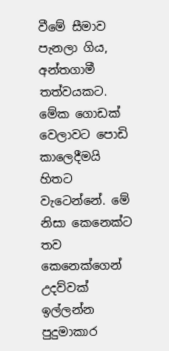වීමේ සීමාව පැනලා ගිය, අන්තගාමී තත්වයකට. මේක ගොඩක් වෙලාවට පොඩි කාලෙදීමයි හිතට වැටෙන්නේ. මේ නිසා කෙනෙක්ට තව කෙනෙක්ගෙන් උදව්වක් ඉල්ලන්න පුදුමාකාර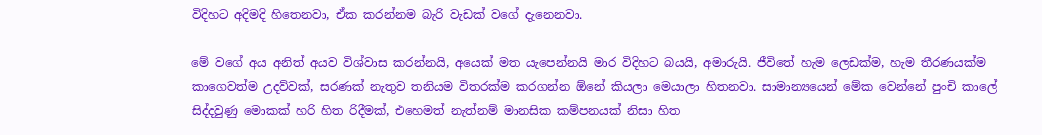විදිහට අදිමදි හිතෙනවා, ඒක කරන්නම බැරි වැඩක් වගේ දැනෙනවා.

මේ වගේ අය අනිත් අයව විශ්වාස කරන්නයි, අයෙක් මත යැපෙන්නයි මාර විදිහට බයයි, අමාරුයි. ජීවිතේ හැම ලෙඩක්ම, හැම තීරණයක්ම කාගෙවත්ම උදව්වක්, සරණක් නැතුව තනියම විතරක්ම කරගන්න ඕනේ කියලා මෙයාලා හිතනවා. සාමාන්‍යයෙන් මේක වෙන්නේ පුංචි කාලේ සිද්දවුණු මොකක් හරි හිත රිදීමක්, එහෙමත් නැත්නම් මානසික කම්පනයක් නිසා හිත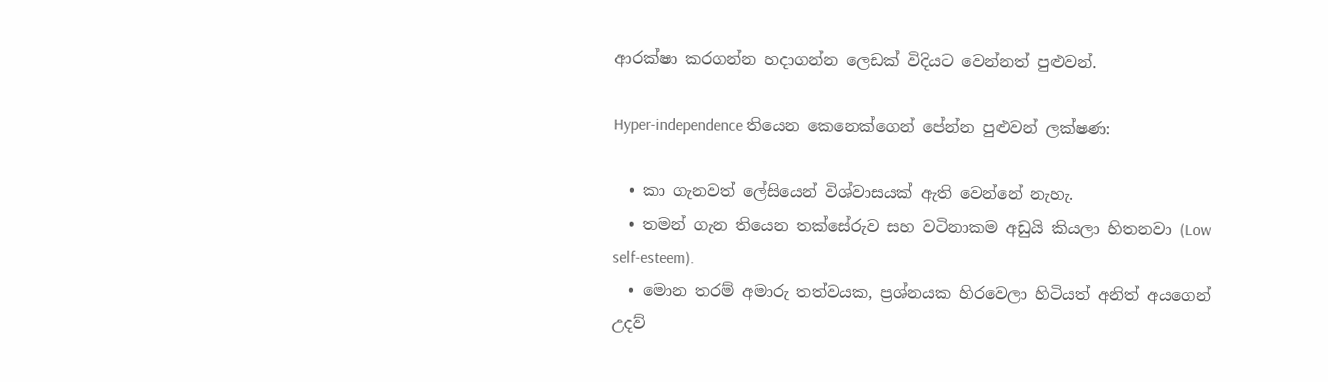ආරක්ෂා කරගන්න හදාගන්න ලෙඩක් විදියට වෙන්නත් පුළුවන්.

Hyper-independence තියෙන කෙනෙක්ගෙන් පේන්න පුළුවන් ලක්ෂණ:

  • කා ගැනවත් ලේසියෙන් විශ්වාසයක් ඇති වෙන්නේ නැහැ.
  • තමන් ගැන තියෙන තක්සේරුව සහ වටිනාකම අඩුයි කියලා හිතනවා (Low self-esteem).
  • මොන තරම් අමාරු තත්වයක, ප්‍රශ්නයක හිරවෙලා හිටියත් අනිත් අයගෙන් උදව්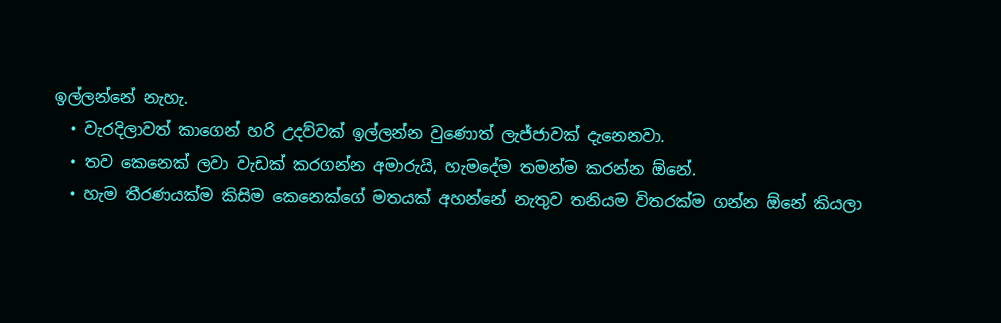ඉල්ලන්නේ නැහැ.
  • වැරදිලාවත් කාගෙන් හරි උදව්වක් ඉල්ලන්න වුණොත් ලැජ්ජාවක් දැනෙනවා.
  • තව කෙනෙක් ලවා වැඩක් කරගන්න අමාරුයි, හැමදේම තමන්ම කරන්න ඕනේ.
  • හැම තීරණයක්ම කිසිම කෙනෙක්ගේ මතයක් අහන්නේ නැතුව තනියම විතරක්ම ගන්න ඕනේ කියලා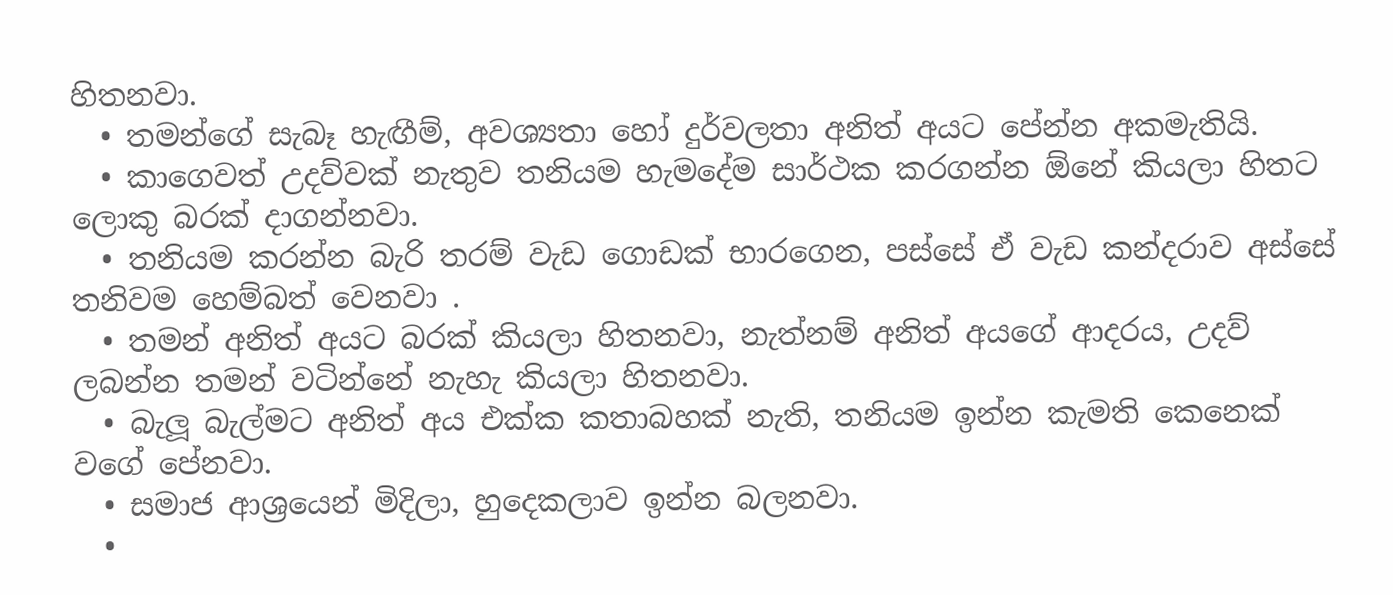හිතනවා.
  • තමන්ගේ සැබෑ හැඟීම්, අවශ්‍යතා හෝ දුර්වලතා අනිත් අයට පේන්න අකමැතියි.
  • කාගෙවත් උදව්වක් නැතුව තනියම හැමදේම සාර්ථක කරගන්න ඕනේ කියලා හිතට ලොකු බරක් දාගන්නවා.
  • තනියම කරන්න බැරි තරම් වැඩ ගොඩක් භාරගෙන, පස්සේ ඒ වැඩ කන්දරාව අස්සේ තනිවම හෙම්බත් වෙනවා .
  • තමන් අනිත් අයට බරක් කියලා හිතනවා, නැත්නම් අනිත් අයගේ ආදරය, උදව් ලබන්න තමන් වටින්නේ නැහැ කියලා හිතනවා.
  • බැලූ බැල්මට අනිත් අය එක්ක කතාබහක් නැති, තනියම ඉන්න කැමති කෙනෙක් වගේ පේනවා.
  • සමාජ ආශ්‍රයෙන් මිදිලා, හුදෙකලාව ඉන්න බලනවා.
  •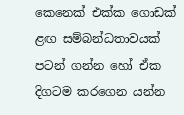කෙනෙක් එක්ක ගොඩක් ළඟ සම්බන්ධතාවයක් පටන් ගන්න හෝ ඒක දිගටම කරගෙන යන්න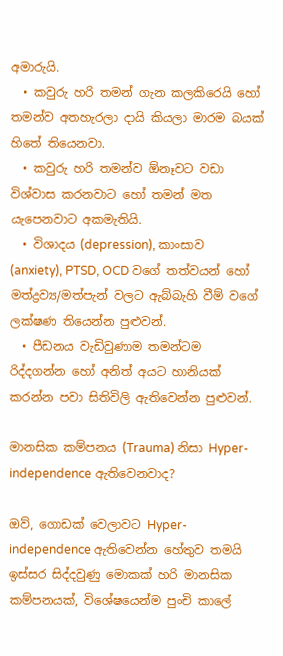අමාරුයි.
  • කවුරු හරි තමන් ගැන කලකිරෙයි හෝ තමන්ව අතහැරලා දායි කියලා මාරම බයක් හිතේ තියෙනවා.
  • කවුරු හරි තමන්ව ඕනෑවට වඩා විශ්වාස කරනවාට හෝ තමන් මත යැපෙනවාට අකමැතියි.
  • විශාදය (depression), කාංසාව (anxiety), PTSD, OCD වගේ තත්වයන් හෝ මත්ද්‍රව්‍ය/මත්පැන් වලට ඇබ්බැහි වීම් වගේ ලක්ෂණ තියෙන්න පුළුවන්.
  • පීඩනය වැඩිවුණාම තමන්ටම රිද්දගන්න හෝ අනිත් අයට හානියක් කරන්න පවා සිතිවිලි ඇතිවෙන්න පුළුවන්.

මානසික කම්පනය (Trauma) නිසා Hyper-independence ඇතිවෙනවාද?

ඔව්, ගොඩක් වෙලාවට Hyper-independence ඇතිවෙන්න හේතුව තමයි ඉස්සර සිද්දවුණු මොකක් හරි මානසික කම්පනයක්, විශේෂයෙන්ම පුංචි කාලේ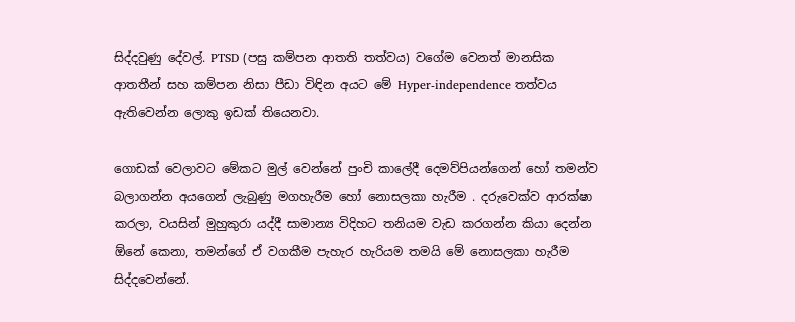සිද්දවුණු දේවල්. PTSD (පසු කම්පන ආතති තත්වය) වගේම වෙනත් මානසික ආතතීන් සහ කම්පන නිසා පීඩා විඳින අයට මේ Hyper-independence තත්වය ඇතිවෙන්න ලොකු ඉඩක් තියෙනවා.

ගොඩක් වෙලාවට මේකට මුල් වෙන්නේ පුංචි කාලේදී දෙමව්පියන්ගෙන් හෝ තමන්ව බලාගන්න අයගෙන් ලැබුණු මගහැරීම හෝ නොසලකා හැරීම . දරුවෙක්ව ආරක්ෂා කරලා, වයසින් මුහුකුරා යද්දී සාමාන්‍ය විදිහට තනියම වැඩ කරගන්න කියා දෙන්න ඕනේ කෙනා, තමන්ගේ ඒ වගකීම පැහැර හැරියම තමයි මේ නොසලකා හැරීම සිද්දවෙන්නේ.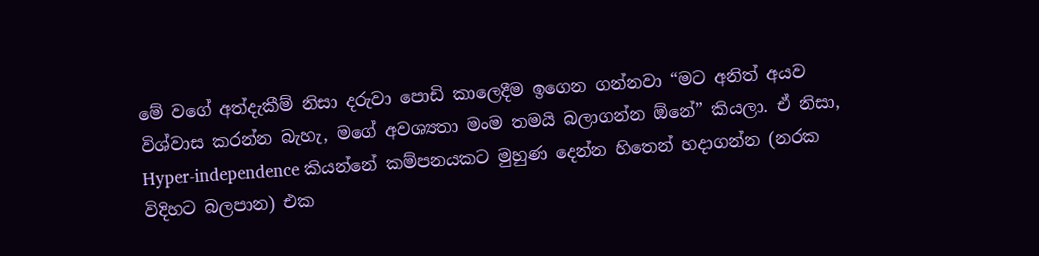මේ වගේ අත්දැකීම් නිසා දරුවා පොඩි කාලෙදීම ඉගෙන ගන්නවා “මට අනිත් අයව විශ්වාස කරන්න බැහැ, මගේ අවශ්‍යතා මංම තමයි බලාගන්න ඕනේ” කියලා. ඒ නිසා, Hyper-independence කියන්නේ කම්පනයකට මුහුණ දෙන්න හිතෙන් හදාගන්න (නරක විදිහට බලපාන) එක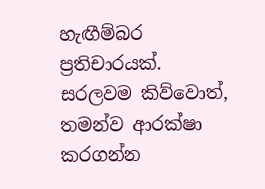හැඟීම්බර ප්‍රතිචාරයක්. සරලවම කිව්වොත්, තමන්ව ආරක්ෂා කරගන්න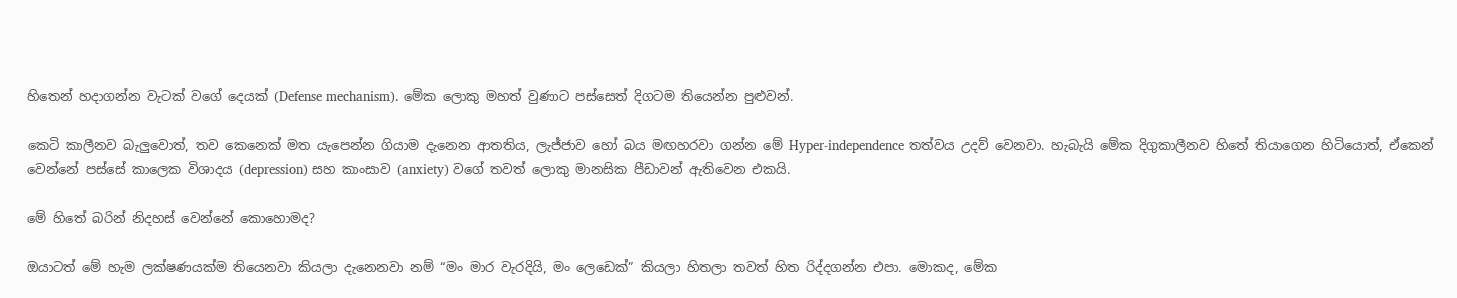හිතෙන් හදාගන්න වැටක් වගේ දෙයක් (Defense mechanism). මේක ලොකු මහත් වුණාට පස්සෙත් දිගටම තියෙන්න පුළුවන්.

කෙටි කාලීනව බැලුවොත්, තව කෙනෙක් මත යැපෙන්න ගියාම දැනෙන ආතතිය, ලැජ්ජාව හෝ බය මඟහරවා ගන්න මේ Hyper-independence තත්වය උදව් වෙනවා. හැබැයි මේක දිගුකාලීනව හිතේ තියාගෙන හිටියොත්, ඒකෙන් වෙන්නේ පස්සේ කාලෙක විශාදය (depression) සහ කාංසාව (anxiety) වගේ තවත් ලොකු මානසික පීඩාවන් ඇතිවෙන එකයි.

මේ හිතේ බරින් නිදහස් වෙන්නේ කොහොමද?

ඔයාටත් මේ හැම ලක්ෂණයක්ම තියෙනවා කියලා දැනෙනවා නම් “මං මාර වැරදියි, මං ලෙඩෙක්” කියලා හිතලා තවත් හිත රිද්දගන්න එපා. මොකද, මේක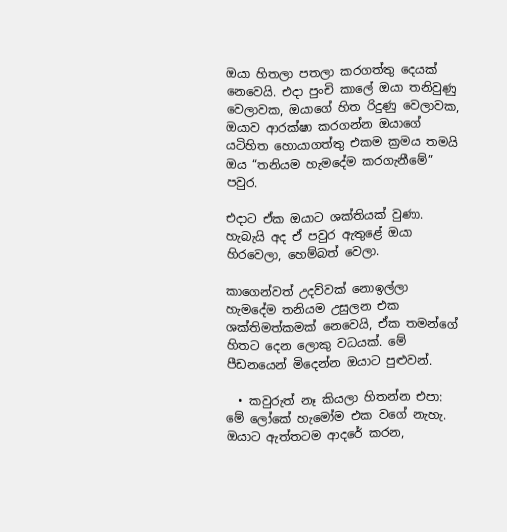ඔයා හිතලා පතලා කරගත්තු දෙයක් නෙවෙයි. එදා පුංචි කාලේ ඔයා තනිවුණු වෙලාවක, ඔයාගේ හිත රිදුණු වෙලාවක, ඔයාව ආරක්ෂා කරගන්න ඔයාගේ යටිහිත හොයාගත්තු එකම ක්‍රමය තමයි ඔය “තනියම හැමදේම කරගැනීමේ” පවුර.

එදාට ඒක ඔයාට ශක්තියක් වුණා. හැබැයි අද ඒ පවුර ඇතුළේ ඔයා හිරවෙලා, හෙම්බත් වෙලා.

කාගෙන්වත් උදව්වක් නොඉල්ලා හැමදේම තනියම උසුලන එක ශක්තිමත්කමක් නෙවෙයි, ඒක තමන්ගේ හිතට දෙන ලොකු වධයක්. මේ පීඩනයෙන් මිදෙන්න ඔයාට පුළුවන්.

  • කවුරුත් නෑ කියලා හිතන්න එපා: මේ ලෝකේ හැමෝම එක වගේ නැහැ. ඔයාට ඇත්තටම ආදරේ කරන,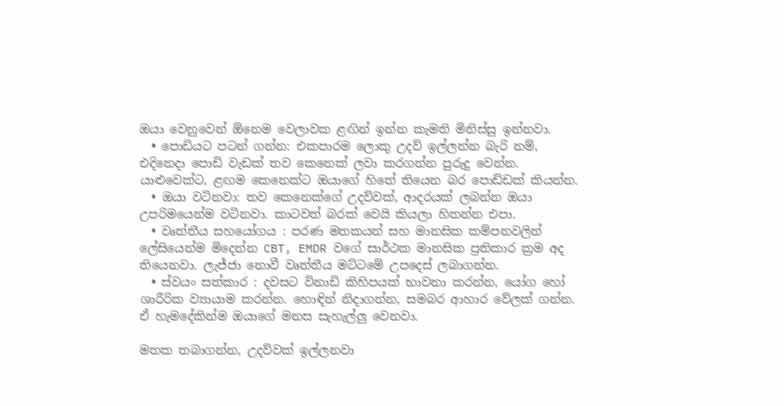ඔයා වෙනුවෙන් ඕනෙම වෙලාවක ළඟින් ඉන්න කැමති මිනිස්සු ඉන්නවා.
  • පොඩියට පටන් ගන්න: එකපාරම ලොකු උදව් ඉල්ලන්න බැරි නම්, එදිනෙදා පොඩි වැඩක් තව කෙනෙක් ලවා කරගන්න පුරුදු වෙන්න. යාළුවෙක්ට, ළඟම කෙනෙක්ට ඔයාගේ හිතේ තියෙන බර පොඩ්ඩක් කියන්න.
  • ඔයා වටිනවා: තව කෙනෙක්ගේ උදව්වක්, ආදරයක් ලබන්න ඔයා උපරිමයෙන්ම වටිනවා. කාටවත් බරක් වෙයි කියලා හිතන්න එපා.
  • වෘත්තීය සහයෝගය : පරණ මතකයන් සහ මානසික කම්පනවලින් ලේසියෙන්ම මිදෙන්න CBT, EMDR වගේ සාර්ථක මානසික ප්‍රතිකාර ක්‍රම අද තියෙනවා. ලැජ්ජා නොවී වෘත්තීය මට්ටමේ උපදෙස් ලබාගන්න.
  • ස්වයං සත්කාර : දවසට විනාඩි කිහිපයක් භාවනා කරන්න, යෝග හෝ ශාරීරික ව්‍යායාම කරන්න. හොඳින් නිදාගන්න, සමබර ආහාර වේලක් ගන්න. ඒ හැමදේකින්ම ඔයාගේ මනස සැහැල්ලු වෙනවා.

මතක තබාගන්න, උදව්වක් ඉල්ලනවා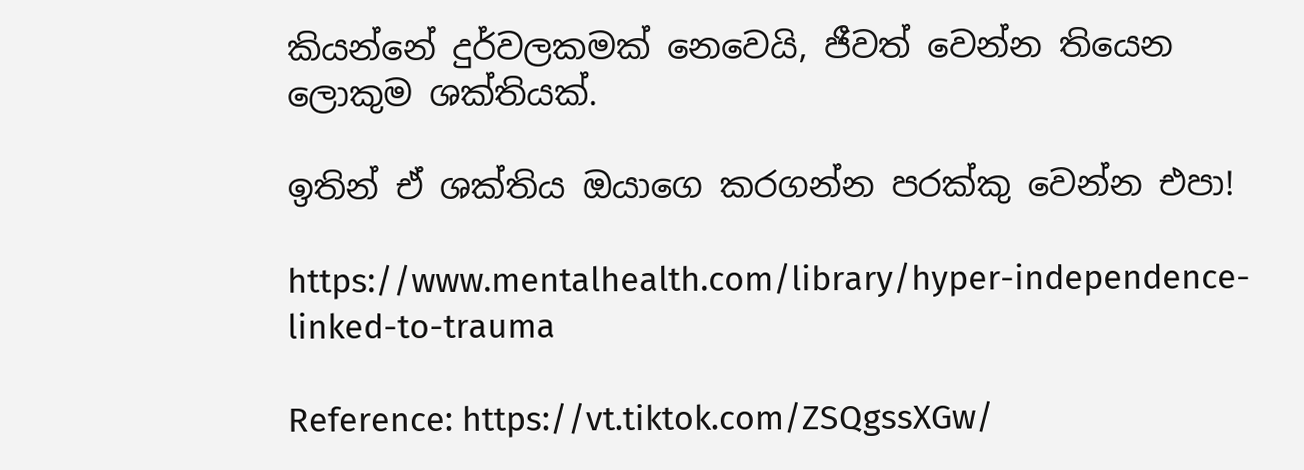කියන්නේ දුර්වලකමක් නෙවෙයි, ජීවත් වෙන්න තියෙන ලොකුම ශක්තියක්.

ඉතින් ඒ ශක්තිය ඔයාගෙ කරගන්න පරක්කු වෙන්න එපා!

https://www.mentalhealth.com/library/hyper-independence-linked-to-trauma

Reference: https://vt.tiktok.com/ZSQgssXGw/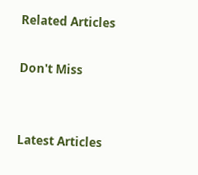Related Articles

Don't Miss


Latest Articles